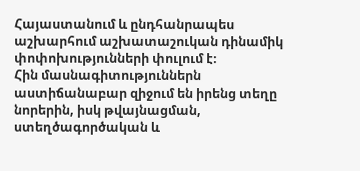Հայաստանում և ընդհանրապես աշխարհում աշխատաշուկան դինամիկ փոփոխությունների փուլում է։
Հին մասնագիտություններն աստիճանաբար զիջում են իրենց տեղը նորերին, իսկ թվայնացման, ստեղծագործական և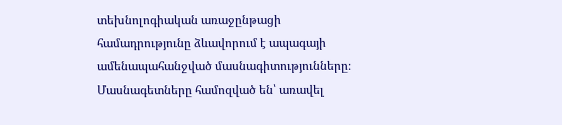տեխնոլոգիական առաջընթացի համադրությունը ձևավորում է ապագայի ամենապահանջված մասնագիտությունները։ Մասնագետները համոզված են՝ առավել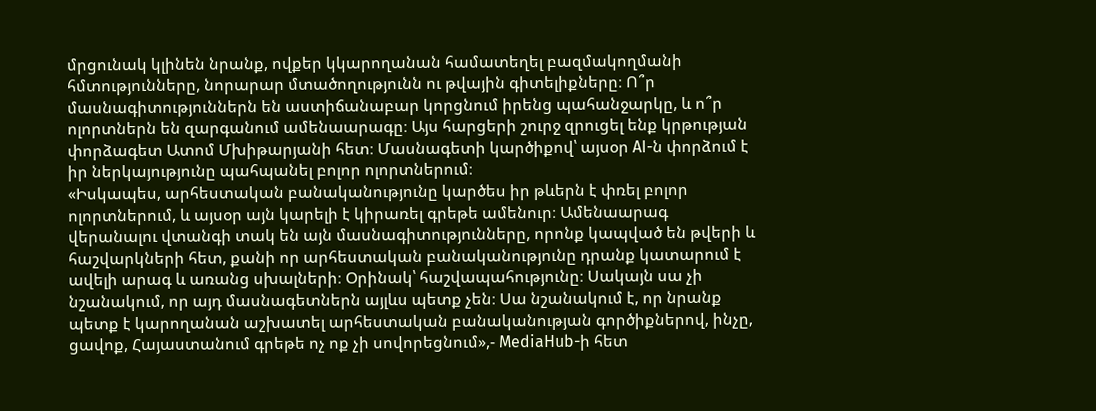մրցունակ կլինեն նրանք, ովքեր կկարողանան համատեղել բազմակողմանի հմտությունները, նորարար մտածողությունն ու թվային գիտելիքները։ Ո՞ր մասնագիտություններն են աստիճանաբար կորցնում իրենց պահանջարկը, և ո՞ր ոլորտներն են զարգանում ամենաարագը։ Այս հարցերի շուրջ զրուցել ենք կրթության փորձագետ Ատոմ Մխիթարյանի հետ։ Մասնագետի կարծիքով՝ այսօր AI-ն փորձում է իր ներկայությունը պահպանել բոլոր ոլորտներում։
«Իսկապես, արհեստական բանականությունը կարծես իր թևերն է փռել բոլոր ոլորտներում, և այսօր այն կարելի է կիրառել գրեթե ամենուր։ Ամենաարագ վերանալու վտանգի տակ են այն մասնագիտությունները, որոնք կապված են թվերի և հաշվարկների հետ, քանի որ արհեստական բանականությունը դրանք կատարում է ավելի արագ և առանց սխալների։ Օրինակ՝ հաշվապահությունը։ Սակայն սա չի նշանակում, որ այդ մասնագետներն այլևս պետք չեն։ Սա նշանակում է, որ նրանք պետք է կարողանան աշխատել արհեստական բանականության գործիքներով, ինչը, ցավոք, Հայաստանում գրեթե ոչ ոք չի սովորեցնում»,- MediaHub-ի հետ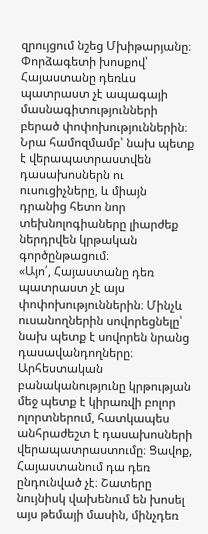զրույցում նշեց Մխիթարյանը։
Փորձագետի խոսքով՝ Հայաստանը դեռևս պատրաստ չէ ապագայի մասնագիտությունների բերած փոփոխություններին։ Նրա համոզմամբ՝ նախ պետք է վերապատրաստվեն դասախոսներն ու ուսուցիչները, և միայն դրանից հետո նոր տեխնոլոգիաները լիարժեք ներդրվեն կրթական գործընթացում։
«Այո՛, Հայաստանը դեռ պատրաստ չէ այս փոփոխություններին։ Մինչև ուսանողներին սովորեցնելը՝ նախ պետք է սովորեն նրանց դասավանդողները։ Արհեստական բանականությունը կրթության մեջ պետք է կիրառվի բոլոր ոլորտներում, հատկապես անհրաժեշտ է դասախոսների վերապատրաստումը։ Ցավոք, Հայաստանում դա դեռ ընդունված չէ։ Շատերը նույնիսկ վախենում են խոսել այս թեմայի մասին, մինչդեռ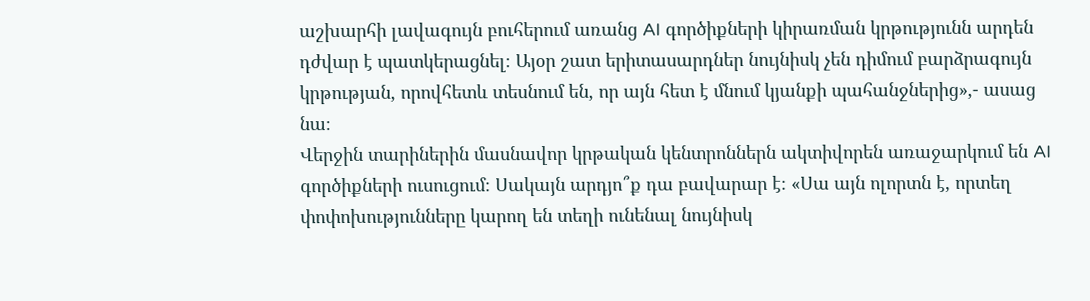աշխարհի լավագույն բուհերում առանց AI գործիքների կիրառման կրթությունն արդեն դժվար է պատկերացնել։ Այօր շատ երիտասարդներ նույնիսկ չեն դիմում բարձրագույն կրթության, որովհետև տեսնում են, որ այն հետ է մնում կյանքի պահանջներից»,- ասաց նա։
Վերջին տարիներին մասնավոր կրթական կենտրոններն ակտիվորեն առաջարկում են AI գործիքների ուսուցում։ Սակայն արդյո՞ք դա բավարար է։ «Սա այն ոլորտն է, որտեղ փոփոխությունները կարող են տեղի ունենալ նույնիսկ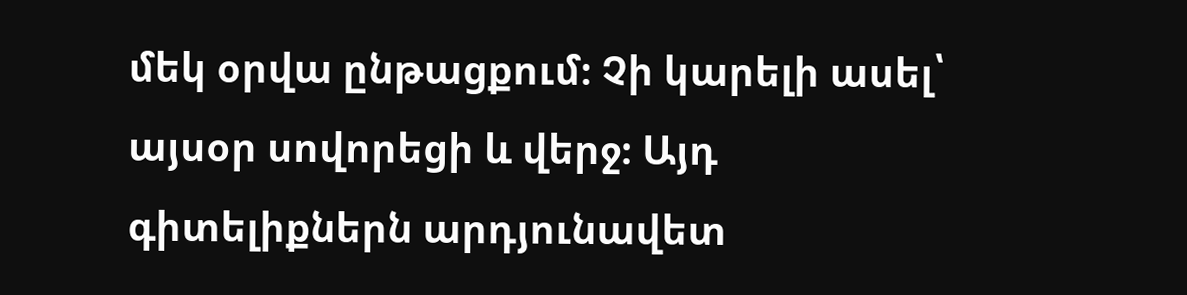մեկ օրվա ընթացքում։ Չի կարելի ասել՝ այսօր սովորեցի և վերջ։ Այդ գիտելիքներն արդյունավետ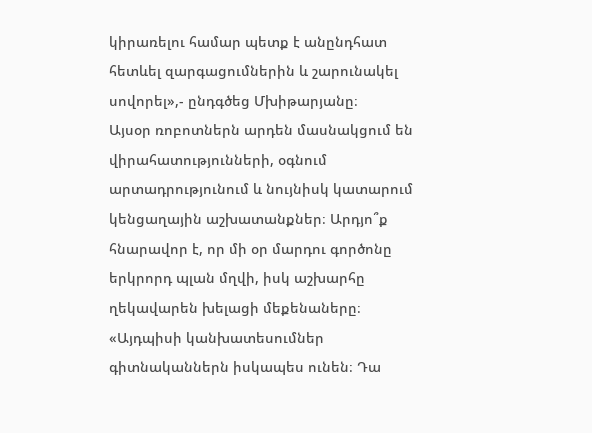կիրառելու համար պետք է անընդհատ հետևել զարգացումներին և շարունակել սովորել»,- ընդգծեց Մխիթարյանը։
Այսօր ռոբոտներն արդեն մասնակցում են վիրահատությունների, օգնում արտադրությունում և նույնիսկ կատարում կենցաղային աշխատանքներ։ Արդյո՞ք հնարավոր է, որ մի օր մարդու գործոնը երկրորդ պլան մղվի, իսկ աշխարհը ղեկավարեն խելացի մեքենաները։ «Այդպիսի կանխատեսումներ գիտնականներն իսկապես ունեն։ Դա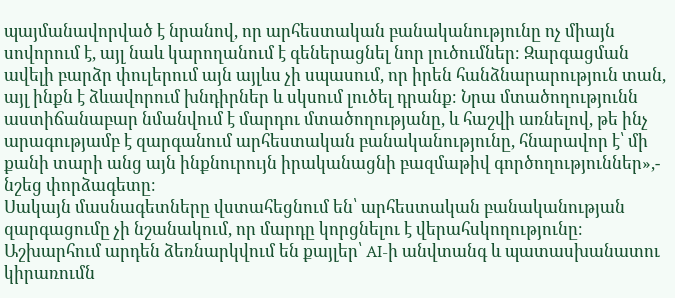պայմանավորված է նրանով, որ արհեստական բանականությունը ոչ միայն սովորում է, այլ նաև կարողանում է գեներացնել նոր լուծումներ։ Զարգացման ավելի բարձր փուլերում այն այլևս չի սպասում, որ իրեն հանձնարարություն տան, այլ ինքն է ձևավորում խնդիրներ և սկսում լուծել դրանք։ Նրա մտածողությունն աստիճանաբար նմանվում է մարդու մտածողությանը, և հաշվի առնելով, թե ինչ արագությամբ է զարգանում արհեստական բանականությունը, հնարավոր է՝ մի քանի տարի անց այն ինքնուրույն իրականացնի բազմաթիվ գործողություններ»,- նշեց փորձագետը։
Սակայն մասնագետները վստահեցնում են՝ արհեստական բանականության զարգացումը չի նշանակում, որ մարդը կորցնելու է վերահսկողությունը։ Աշխարհում արդեն ձեռնարկվում են քայլեր՝ AI-ի անվտանգ և պատասխանատու կիրառումն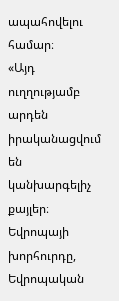ապահովելու համար։
«Այդ ուղղությամբ արդեն իրականացվում են կանխարգելիչ քայլեր։ Եվրոպայի խորհուրդը, Եվրոպական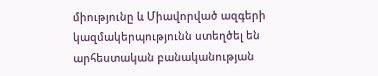միությունը և Միավորված ազգերի կազմակերպությունն ստեղծել են արհեստական բանականության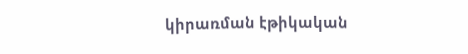կիրառման էթիկական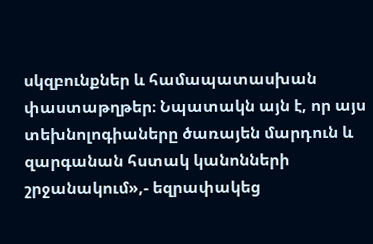սկզբունքներ և համապատասխան փաստաթղթեր։ Նպատակն այն է, որ այս տեխնոլոգիաները ծառայեն մարդուն և զարգանան հստակ կանոնների շրջանակում»,- եզրափակեց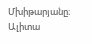Մխիթարյանը։
Ալիտա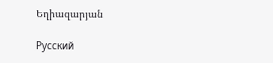Եղիազարյան

Русский